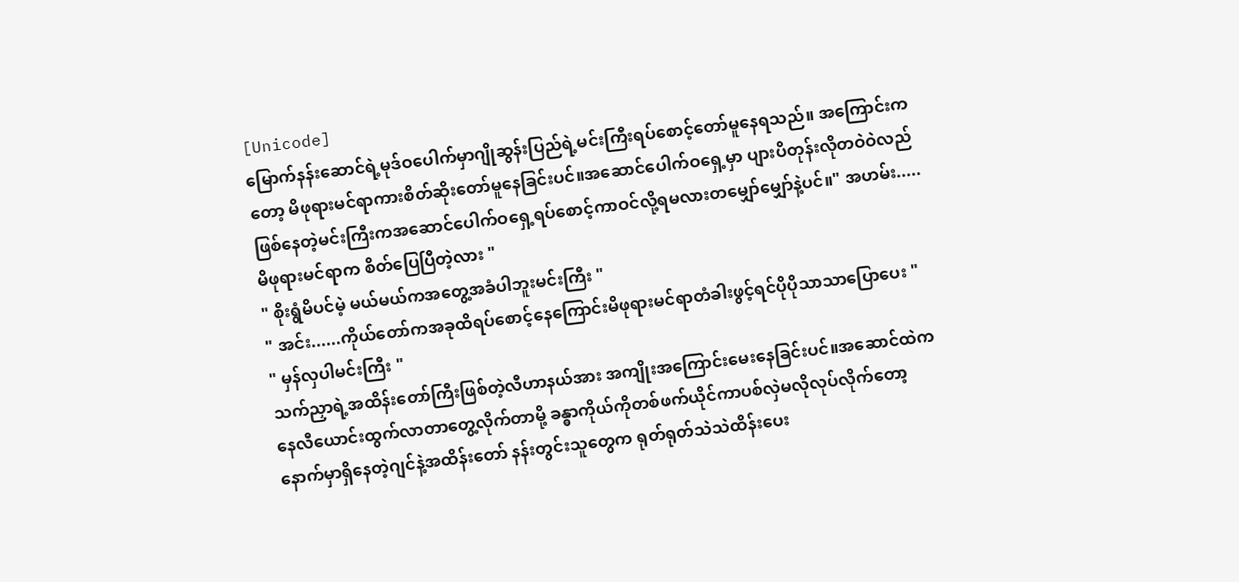[Unicode]
မြောက်နန်းဆောင်ရဲ့မုဒ်ဝပေါက်မှာဂျိုဆွန်းပြည်ရဲ့မင်းကြီးရပ်စောင့်တော်မူနေရသည်။ အကြောင်းကတော့ မိဖုရားမင်ရာကားစိတ်ဆိုးတော်မူနေခြင်းပင်။အဆောင်ပေါက်ဝရှေ့မှာ ပျားပိတုန်းလိုတဝဲဝဲလည်ဖြစ်နေတဲ့မင်းကြီးကအဆောင်ပေါက်ဝရှေ့ရပ်စောင့်ကာဝင်လို့ရမလားတမျှော်မျှော်နဲ့ပင်။" အဟမ်း.....မိဖုရားမင်ရာက စိတ်ပြေပြီတဲ့လား "
" စိုးရွံမိပင်မဲ့ မယ်မယ်ကအတွေ့အခံပါဘူးမင်းကြီး "
" အင်း......ကိုယ်တော်ကအခုထိရပ်စောင့်နေကြောင်းမိဖုရားမင်ရာတံခါးဖွင့်ရင်ပိုပိုသာသာပြောပေး "
" မှန်လှပါမင်းကြီး "
သက်ညှာရဲ့အထိန်းတော်ကြီးဖြစ်တဲ့လီဟာနယ်အား အကျိုးအကြောင်းမေးနေခြင်းပင်။အဆောင်ထဲကနေလီယောင်းထွက်လာတာတွေ့လိုက်တာမို့ ခန္ဓာကိုယ်ကိုတစ်ဖက်ယိုင်ကာပစ်လှဲမလိုလုပ်လိုက်တော့ နောက်မှာရှိနေတဲ့ဂျင်နဲ့အထိန်းတော် နန်းတွင်းသူတွေက ရုတ်ရုတ်သဲသဲထိန်းပေး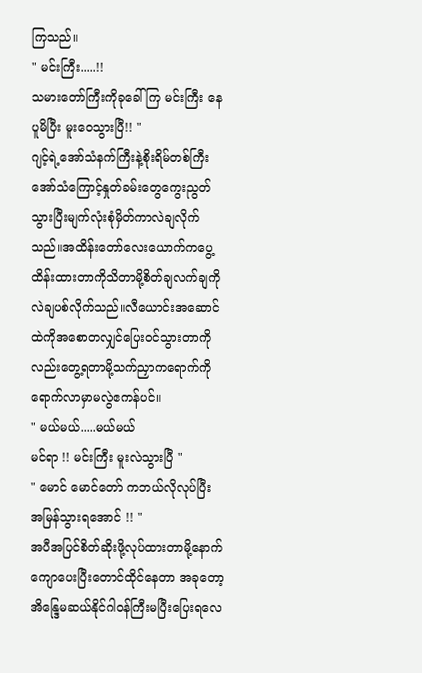ကြသည်။
" မင်းကြီး.....!!
သမားတော်ကြီးကိုခုခေါ်ကြ မင်းကြီး နေပူမိပြီး မူးဝေသွားပြီ!! "
ဂျင့်ရဲ့အော်သံနက်ကြီးနဲ့စိုးရိမ်တစ်ကြီးအော်သံကြောင့်နှုတ်ခမ်းတွေကွေးညွတ်သွားပြီးမျက်လုံးစုံမှိတ်ကာလဲချလိုက်သည်။အထိန်းတော်လေးယောက်ကပွေ့ထိန်းထားတာကိုသိတာမို့စိတ်ချလက်ချကိုလဲချပစ်လိုက်သည်။လီယောင်းအဆောင်ထဲကိုအစောတလျှင်ပြေးဝင်သွားတာကိုလည်းတွေ့ရတာမို့သက်ညှာကရောက်ကိုရောက်လာမှာမလွဲဧကန်ပင်။
" မယ်မယ်.....မယ်မယ်
မင်ရာ !! မင်းကြီး မူးလဲသွားပြီ "
" မောင် မောင်တော် ကဘယ်လိုလုပ်ပြီး အမြန်သွားရအောင် !! "
အပီအပြင်စိတ်ဆိုးဖို့လုပ်ထားတာမို့နောက်ကျောပေးပြီးတောင်ထိုင်နေတာ အခုတော့အိန္ဒြေမဆယ်နိုင်ဂါဝန်ကြီးမပြီးပြေးရလေ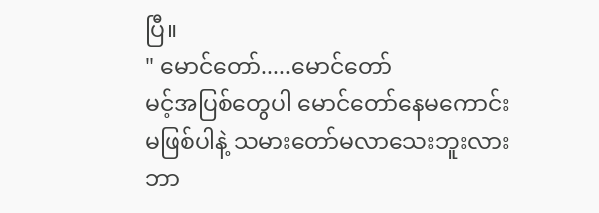ပြီ။
" မောင်တော်.....မောင်တော်
မင့်အပြစ်တွေပါ မောင်တော်နေမကောင်းမဖြစ်ပါနဲ့ သမားတော်မလာသေးဘူးလား ဘာ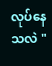လုပ်နေသလဲ "